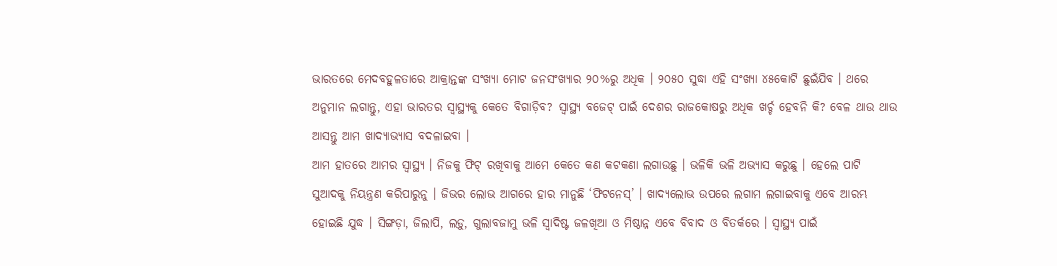ଭାରତରେ ମେଦବହୁଳତାରେ ଆକ୍ରାନ୍ତଙ୍କ ସଂଖ୍ୟା ମୋଟ ଜନସଂଖ୍ୟାର ୨୦%ରୁ ଅଧିକ । ୨୦୫୦ ସୁଦ୍ଧା ଏହି ସଂଖ୍ୟା ୪୫କୋଟି ଛୁଇଁଯିବ । ଥରେ ଅନୁମାନ ଲଗାନ୍ତୁ, ଏହା ଭାରତର ସ୍ୱାସ୍ଥ୍ୟକୁ କେତେ ବିଗାଡ଼ିବ? ସ୍ୱାସ୍ଥ୍ୟ ବଜେଟ୍ ପାଇଁ ଦେଶର ରାଜକୋଷରୁ ଅଧିକ ଖର୍ଚ୍ଚ ହେବନି କି? ବେଳ ଥାଉ ଥାଉ ଆସନ୍ତୁ ଆମ ଖାଦ୍ୟାଭ୍ୟାସ ବଦଳାଇବା ।
ଆମ ହାତରେ ଆମର ସ୍ୱାସ୍ଥ୍ୟ । ନିଜକୁ ଫିଟ୍ ରଖିବାକୁ ଆମେ କେତେ କଣ କଟକଣା ଲଗାଉଛୁ । ଭଳିକି ଭଳି ଅଭ୍ୟାସ କରୁଛୁ । ହେଲେ ପାଟି ସୁଆଦକୁ ନିୟନ୍ତ୍ରଣ କରିପାରୁନୁ । ଜିଭର ଲୋଭ ଆଗରେ ହାର ମାନୁଛି ‘ଫିଟନେସ୍’ । ଖାଦ୍ୟଲୋଭ ଉପରେ ଲଗାମ ଲଗାଇବାକୁ ଏବେ ଆରମ୍ଭ ହୋଇଛି ଯୁଦ୍ଧ । ସିଙ୍ଗଡ଼ା, ଜିଲାପି, ଲଡ଼ୁ, ଗୁଲାବଜାମୁ ଭଳି ସ୍ୱାଦିଷ୍ଟ ଜଳଖିଆ ଓ ମିଷ୍ଠାନ୍ନ ଏବେ ବିବାଦ ଓ ବିତର୍କରେ । ସ୍ୱାସ୍ଥ୍ୟ ପାଇଁ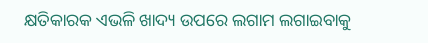କ୍ଷତିକାରକ ଏଭଳି ଖାଦ୍ୟ ଉପରେ ଲଗାମ ଲଗାଇବାକୁ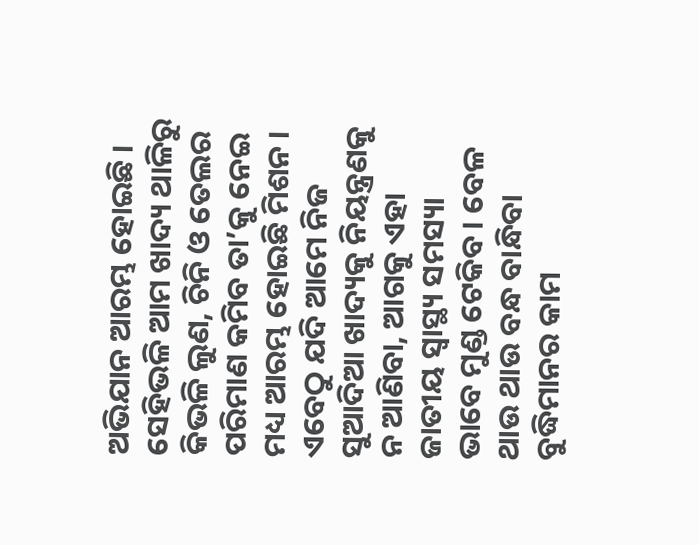ଅଭିଯାନ ଆରମ୍ଭ ହୋଇଛି । ସେହିଭଳି ଆମ ଖାଦ୍ୟ ଥାଳିରୁ କିଭଳି ଲୁଣ, ଚିନି ଓ ତେଲର ପରିମାଣ କମିବ ତା’କୁ ନେଇ ମଧ୍ୟ ଆରମ୍ଭ ହୋଇଛି ମିଶନ । ଏବେଠୁ ଯଦି ଆମେ ନିଜ ସୁଆଦିଆ ଖାଦ୍ୟକୁ ନିୟନ୍ତ୍ରଣକୁ ନ ଆଣିବା, ଆଗକୁ ଏହା ଜାତୀୟ ସ୍ୱାସ୍ଥ୍ୟ ସମସ୍ୟା ଭାବେ ମୁଣ୍ଡ ଟେକିବ । ବେଳ ଥାଉ ଥାଉ ବନ୍ଧ ବାନ୍ଧିବା ବୁଦ୍ଧିମାନର କାମ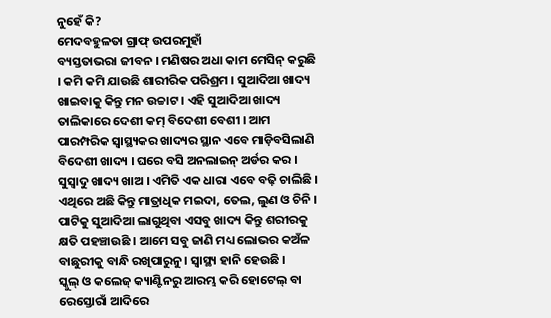ନୁହେଁ କି?
ମେଦବହୁଳତା ଗ୍ରାଫ୍ ଉପରମୁହାଁ
ବ୍ୟସ୍ତତାଭରା ଜୀବନ । ମଣିଷର ଅଧା କାମ ମେସିନ୍ କରୁଛି । କମି କମି ଯାଉଛି ଶାରୀରିକ ପରିଶ୍ରମ । ସୁଆଦିଆ ଖାଦ୍ୟ ଖାଇବାକୁ କିନ୍ତୁ ମନ ଉଚ୍ଚାଟ । ଏହି ସୁଆଦିଆ ଖାଦ୍ୟ ତାଲିକାରେ ଦେଶୀ କମ୍ ବିଦେଶୀ ବେଶୀ । ଆମ ପାରମ୍ପରିକ ସ୍ୱାସ୍ଥ୍ୟକର ଖାଦ୍ୟର ସ୍ଥାନ ଏବେ ମାଡ଼ିବସିଲାଣି ବିଦେଶୀ ଖାଦ୍ୟ । ଘରେ ବସି ଅନଲାଇନ୍ ଅର୍ଡର କର । ସୁସ୍ୱାଦୁ ଖାଦ୍ୟ ଖାଅ । ଏମିତି ଏକ ଧାରା ଏବେ ବଢ଼ି ଚାଲିଛି । ଏଥିରେ ଅଛି କିନ୍ତୁ ମାତ୍ରାଧିକ ମଇଦା, ତେଲ, ଲୁଣ ଓ ଚିନି । ପାଟିକୁ ସୁଆଦିଆ ଲାଗୁଥିବା ଏସବୁ ଖାଦ୍ୟ କିନ୍ତୁ ଶରୀରକୁ କ୍ଷତି ପହଞ୍ଚାଉଛି । ଆମେ ସବୁ ଜାଣି ମଧ୍ୟ ଲୋଭର କଅଁଳ ବାଛୁରୀକୁ ବାନ୍ଧି ରଖିପାରୁନୁ । ସ୍ୱାସ୍ଥ୍ୟ ହାନି ହେଉଛି ।
ସ୍କୁଲ୍ ଓ କଲେଜ୍ କ୍ୟାଣ୍ଟିନରୁ ଆରମ୍ଭ କରି ହୋଟେଲ୍ ବା ରେସ୍ତୋରାଁ ଆଦିରେ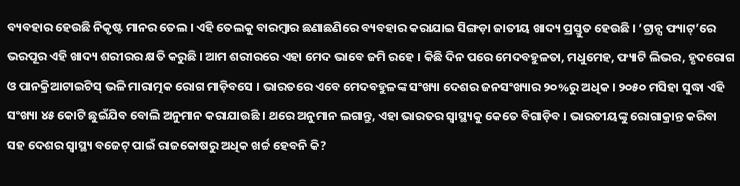ବ୍ୟବହାର ହେଉଛି ନିକୃଷ୍ଟ ମାନର ତେଲ । ଏହି ତେଲକୁ ବାରମ୍ବାର ଛଣାଛଣିରେ ବ୍ୟବହାର କରାଯାଇ ସିଙ୍ଗଡ଼ା ଜାତୀୟ ଖାଦ୍ୟ ପ୍ରସ୍ତୁତ ହେଉଛି । ‘ଟ୍ରାନ୍ସ ଫ୍ୟାଟ୍’ରେ ଭରପୂର ଏହି ଖାଦ୍ୟ ଶରୀରର କ୍ଷତି କରୁଛି । ଆମ ଶରୀରରେ ଏହା ମେଦ ଭାବେ ଜମି ରହେ । କିଛି ଦିନ ପରେ ମେଦବହୁଳତା, ମଧୁମେହ, ଫ୍ୟାଟି ଲିଭର, ହୃଦରୋଗ ଓ ପାନକ୍ରିଆଟାଇଟିସ୍ ଭଳି ମାରାତ୍ମକ ରୋଗ ମାଡ଼ିବସେ । ଭାରତରେ ଏବେ ମେଦବହୁଳଙ୍କ ସଂଖ୍ୟା ଦେଶର ଜନସଂଖ୍ୟାର ୨୦%ରୁ ଅଧିକ । ୨୦୫୦ ମସିହା ସୁଦ୍ଧା ଏହି ସଂଖ୍ୟା ୪୫ କୋଟି ଛୁଇଁଯିବ ବୋଲି ଅନୁମାନ କରାଯାଉଛି । ଥରେ ଅନୁମାନ ଲଗାନ୍ତୁ, ଏହା ଭାରତର ସ୍ୱାସ୍ଥ୍ୟକୁ କେତେ ବିଗାଡ଼ିବ । ଭାରତୀୟଙ୍କୁ ରୋଗାକ୍ରାନ୍ତ କରିବା ସହ ଦେଶର ସ୍ୱାସ୍ଥ୍ୟ ବଜେଟ୍ ପାଇଁ ରାଜକୋଷରୁ ଅଧିକ ଖର୍ଚ୍ଚ ହେବନି କି?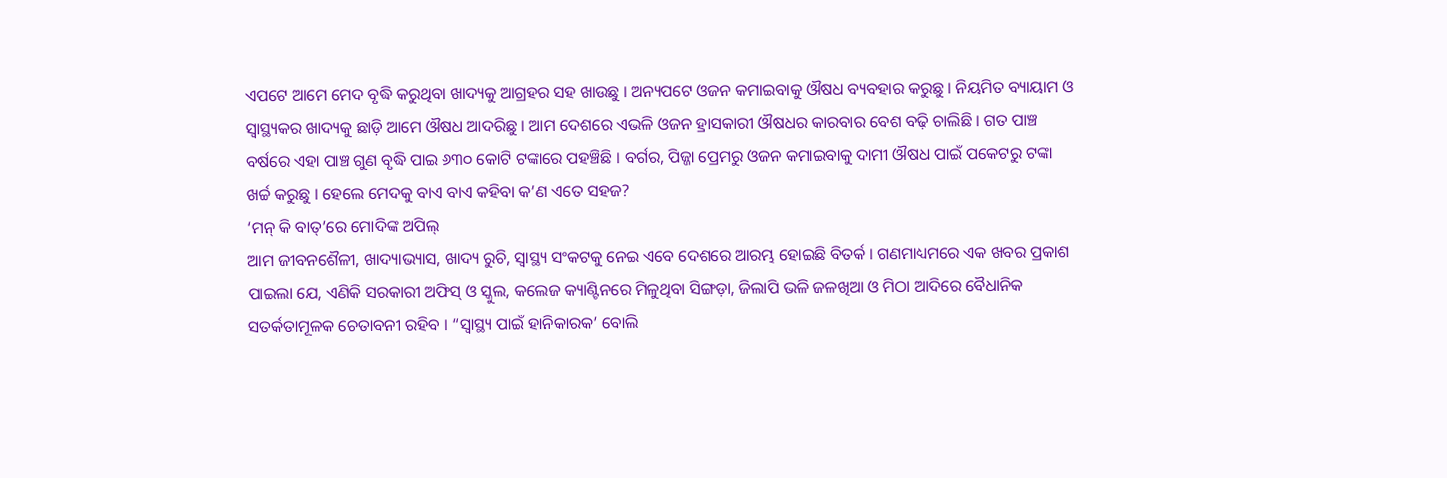ଏପଟେ ଆମେ ମେଦ ବୃଦ୍ଧି କରୁଥିବା ଖାଦ୍ୟକୁ ଆଗ୍ରହର ସହ ଖାଉଛୁ । ଅନ୍ୟପଟେ ଓଜନ କମାଇବାକୁ ଔଷଧ ବ୍ୟବହାର କରୁଛୁ । ନିୟମିତ ବ୍ୟାୟାମ ଓ ସ୍ୱାସ୍ଥ୍ୟକର ଖାଦ୍ୟକୁ ଛାଡ଼ି ଆମେ ଔଷଧ ଆଦରିଛୁ । ଆମ ଦେଶରେ ଏଭଳି ଓଜନ ହ୍ରାସକାରୀ ଔଷଧର କାରବାର ବେଶ ବଢ଼ି ଚାଲିଛି । ଗତ ପାଞ୍ଚ ବର୍ଷରେ ଏହା ପାଞ୍ଚ ଗୁଣ ବୃଦ୍ଧି ପାଇ ୬୩୦ କୋଟି ଟଙ୍କାରେ ପହଞ୍ଚିଛି । ବର୍ଗର, ପିଜ୍ଜା ପ୍ରେମରୁ ଓଜନ କମାଇବାକୁ ଦାମୀ ଔଷଧ ପାଇଁ ପକେଟରୁ ଟଙ୍କା ଖର୍ଚ୍ଚ କରୁଛୁ । ହେଲେ ମେଦକୁ ବାଏ ବାଏ କହିବା କ’ଣ ଏତେ ସହଜ?
‘ମନ୍ କି ବାତ୍’ରେ ମୋଦିଙ୍କ ଅପିଲ୍
ଆମ ଜୀବନଶୈଳୀ, ଖାଦ୍ୟାଭ୍ୟାସ, ଖାଦ୍ୟ ରୁଚି, ସ୍ୱାସ୍ଥ୍ୟ ସଂକଟକୁ ନେଇ ଏବେ ଦେଶରେ ଆରମ୍ଭ ହୋଇଛି ବିତର୍କ । ଗଣମାଧ୍ୟମରେ ଏକ ଖବର ପ୍ରକାଶ ପାଇଲା ଯେ, ଏଣିକି ସରକାରୀ ଅଫିସ୍ ଓ ସ୍କୁଲ, କଲେଜ କ୍ୟାଣ୍ଟିନରେ ମିଳୁଥିବା ସିଙ୍ଗଡ଼ା, ଜିଲାପି ଭଳି ଜଳଖିଆ ଓ ମିଠା ଆଦିରେ ବୈଧାନିକ ସତର୍କତାମୂଳକ ଚେତାବନୀ ରହିବ । “ସ୍ୱାସ୍ଥ୍ୟ ପାଇଁ ହାନିକାରକ’ ବୋଲି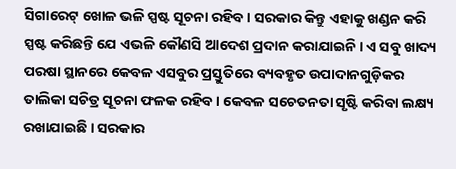ସିଗାରେଟ୍ ଖୋଳ ଭଳି ସ୍ପଷ୍ଟ ସୂଚନା ରହିବ । ସରକାର କିନ୍ତୁ ଏହାକୁ ଖଣ୍ଡନ କରି ସ୍ପଷ୍ଟ କରିଛନ୍ତି ଯେ ଏଭଳି କୌଣସି ଆଦେଶ ପ୍ରଦାନ କରାଯାଇନି । ଏ ସବୁ ଖାଦ୍ୟ ପରଷା ସ୍ଥାନରେ କେବଳ ଏସବୁର ପ୍ରସ୍ତୁତିରେ ବ୍ୟବହୃତ ଉପାଦାନଗୁଡ଼ିକର ତାଲିକା ସଚିତ୍ର ସୂଚନା ଫଳକ ରହିବ । କେବଳ ସଚେତନତା ସୃଷ୍ଟି କରିବା ଲକ୍ଷ୍ୟ ରଖାଯାଇଛି । ସରକାର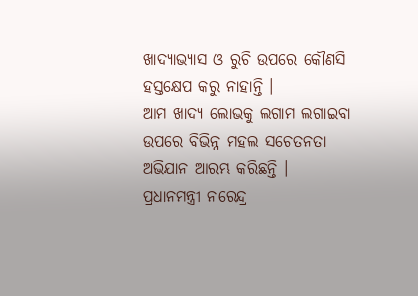ଖାଦ୍ୟାଭ୍ୟାସ ଓ ରୁଚି ଉପରେ କୌଣସି ହସ୍ତକ୍ଷେପ କରୁ ନାହାନ୍ତି ।
ଆମ ଖାଦ୍ୟ ଲୋଭକୁ ଲଗାମ ଲଗାଇବା ଉପରେ ବିଭିନ୍ନ ମହଲ ସଚେତନତା ଅଭିଯାନ ଆରମ୍ଭ କରିଛନ୍ତି । ପ୍ରଧାନମନ୍ତ୍ରୀ ନରେନ୍ଦ୍ର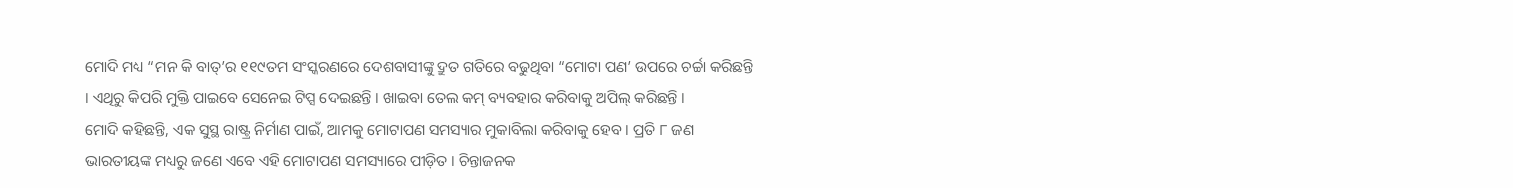ମୋଦି ମଧ୍ୟ “ମନ କି ବାତ୍’ର ୧୧୯ତମ ସଂସ୍କରଣରେ ଦେଶବାସୀଙ୍କୁ ଦ୍ରୁତ ଗତିରେ ବଢୁଥିବା “ମୋଟା ପଣ’ ଉପରେ ଚର୍ଚ୍ଚା କରିଛନ୍ତି । ଏଥିରୁ କିପରି ମୁକ୍ତି ପାଇବେ ସେନେଇ ଟିପ୍ସ ଦେଇଛନ୍ତି । ଖାଇବା ତେଲ କମ୍ ବ୍ୟବହାର କରିବାକୁ ଅପିଲ୍ କରିଛନ୍ତି ।
ମୋଦି କହିଛନ୍ତି, ଏକ ସୁସ୍ଥ ରାଷ୍ଟ୍ର ନିର୍ମାଣ ପାଇଁ, ଆମକୁ ମୋଟାପଣ ସମସ୍ୟାର ମୁକାବିଲା କରିବାକୁ ହେବ । ପ୍ରତି ୮ ଜଣ ଭାରତୀୟଙ୍କ ମଧ୍ୟରୁ ଜଣେ ଏବେ ଏହି ମୋଟାପଣ ସମସ୍ୟାରେ ପୀଡ଼ିତ । ଚିନ୍ତାଜନକ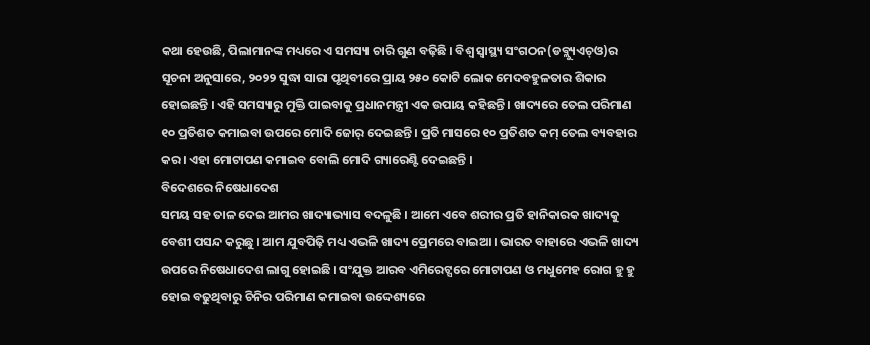କଥା ହେଉଛି, ପିଲାମାନଙ୍କ ମଧ୍ୟରେ ଏ ସମସ୍ୟା ଚାରି ଗୁଣ ବଢ଼ିଛି । ବିଶ୍ୱ ସ୍ୱାସ୍ଥ୍ୟ ସଂଗଠନ(ଡବ୍ଲ୍ୟୁଏଚ୍ଓ)ର ସୂଚନା ଅନୁସାରେ, ୨୦୨୨ ସୁଦ୍ଧା ସାରା ପୃଥିବୀରେ ପ୍ରାୟ ୨୫୦ କୋଟି ଲୋକ ମେଦବହୁଳତାର ଶିକାର ହୋଇଛନ୍ତି । ଏହି ସମସ୍ୟାରୁ ମୁକ୍ତି ପାଇବାକୁ ପ୍ରଧାନମନ୍ତ୍ରୀ ଏକ ଉପାୟ କହିଛନ୍ତି । ଖାଦ୍ୟରେ ତେଲ ପରିମାଣ ୧୦ ପ୍ରତିଶତ କମାଇବା ଉପରେ ମୋଦି ଜୋର୍ ଦେଇଛନ୍ତି । ପ୍ରତି ମାସରେ ୧୦ ପ୍ରତିଶତ କମ୍ ତେଲ ବ୍ୟବହାର କର । ଏହା ମୋଟାପଣ କମାଇବ ବୋଲି ମୋଦି ଗ୍ୟାରେଣ୍ଟି ଦେଇଛନ୍ତି ।
ବିଦେଶରେ ନିଷେଧାଦେଶ
ସମୟ ସହ ତାଳ ଦେଇ ଆମର ଖାଦ୍ୟାଭ୍ୟାସ ବଦଳୁଛି । ଆମେ ଏବେ ଶରୀର ପ୍ରତି ହାନିକାରକ ଖାଦ୍ୟକୁ ବେଶୀ ପସନ୍ଦ କରୁଛୁ । ଆମ ଯୁବପିଢ଼ି ମଧ୍ୟ ଏଭଳି ଖାଦ୍ୟ ପ୍ରେମରେ ବାଇଆ । ଭାରତ ବାହାରେ ଏଭଳି ଖାଦ୍ୟ ଉପରେ ନିଷେଧାଦେଶ ଲାଗୁ ହୋଇଛି । ସଂଯୁକ୍ତ ଆରବ ଏମିରେଟ୍ସରେ ମୋଟାପଣ ଓ ମଧୁମେହ ରୋଗ ହୁ ହୁ ହୋଇ ବଢୁଥିବାରୁ ଚିନିର ପରିମାଣ କମାଇବା ଉଦ୍ଦେଶ୍ୟରେ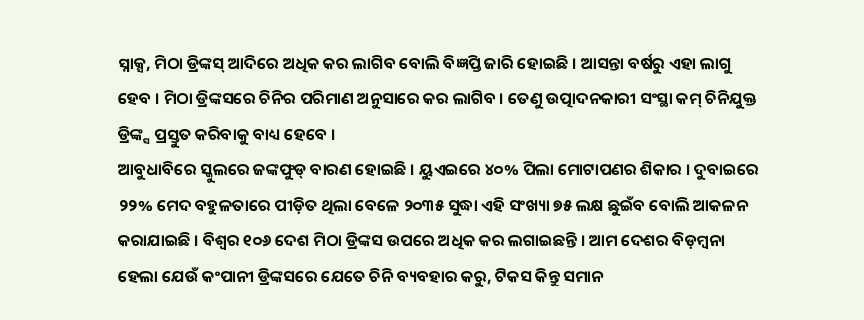ସ୍ନାକ୍ସ, ମିଠା ଡ୍ରିଙ୍କସ୍ ଆଦିରେ ଅଧିକ କର ଲାଗିବ ବୋଲି ବିଜ୍ଞପ୍ତି ଜାରି ହୋଇଛି । ଆସନ୍ତା ବର୍ଷରୁ ଏହା ଲାଗୁ ହେବ । ମିଠା ଡ୍ରିଙ୍କସରେ ଚିନିର ପରିମାଣ ଅନୁସାରେ କର ଲାଗିବ । ତେଣୁ ଉତ୍ପାଦନକାରୀ ସଂସ୍ଥା କମ୍ ଚିନିଯୁକ୍ତ ଡ୍ରିଙ୍କ୍ସ ପ୍ରସ୍ତୁତ କରିବାକୁ ବାଧ୍ୟ ହେବେ ।
ଆବୁଧାବିରେ ସ୍କୁଲରେ ଜଙ୍କଫୁଡ୍ ବାରଣ ହୋଇଛି । ୟୁଏଇରେ ୪୦% ପିଲା ମୋଟାପଣର ଶିକାର । ଦୁବାଇରେ ୨୨% ମେଦ ବହୁଳତାରେ ପୀଡ଼ିତ ଥିଲା ବେଳେ ୨୦୩୫ ସୁଦ୍ଧା ଏହି ସଂଖ୍ୟା ୭୫ ଲକ୍ଷ ଛୁଇଁବ ବୋଲି ଆକଳନ କରାଯାଇଛି । ବିଶ୍ୱର ୧୦୬ ଦେଶ ମିଠା ଡ୍ରିଙ୍କସ ଉପରେ ଅଧିକ କର ଲଗାଇଛନ୍ତି । ଆମ ଦେଶର ବିଡ଼ମ୍ବନା ହେଲା ଯେଉଁ କଂପାନୀ ଡ୍ରିଙ୍କସରେ ଯେତେ ଚିନି ବ୍ୟବହାର କରୁ, ଟିକସ କିନ୍ତୁ ସମାନ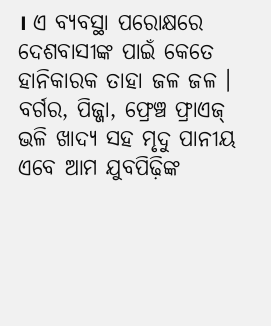। ଏ ବ୍ୟବସ୍ଥା ପରୋକ୍ଷରେ ଦେଶବାସୀଙ୍କ ପାଇଁ କେତେ ହାନିକାରକ ତାହା ଜଳ ଜଳ । ବର୍ଗର, ପିଜ୍ଜା, ଫ୍ରେଞ୍ଚ ଫ୍ରାଏଜ୍ ଭଳି ଖାଦ୍ୟ ସହ ମୃଦୁ ପାନୀୟ ଏବେ ଆମ ଯୁବପିଢ଼ିଙ୍କ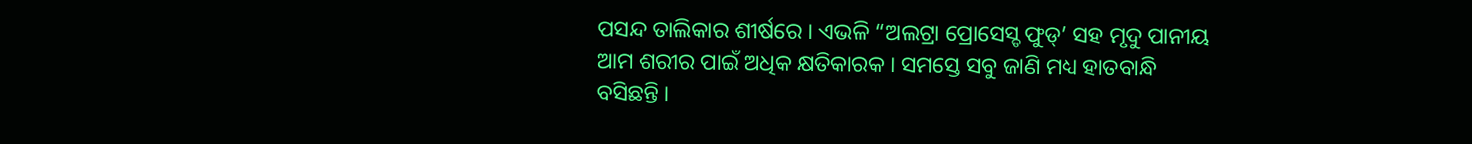ପସନ୍ଦ ତାଲିକାର ଶୀର୍ଷରେ । ଏଭଳି “ଅଲଟ୍ରା ପ୍ରୋସେସ୍ଡ ଫୁଡ୍’ ସହ ମୃଦୁ ପାନୀୟ ଆମ ଶରୀର ପାଇଁ ଅଧିକ କ୍ଷତିକାରକ । ସମସ୍ତେ ସବୁ ଜାଣି ମଧ୍ୟ ହାତବାନ୍ଧି ବସିଛନ୍ତି ।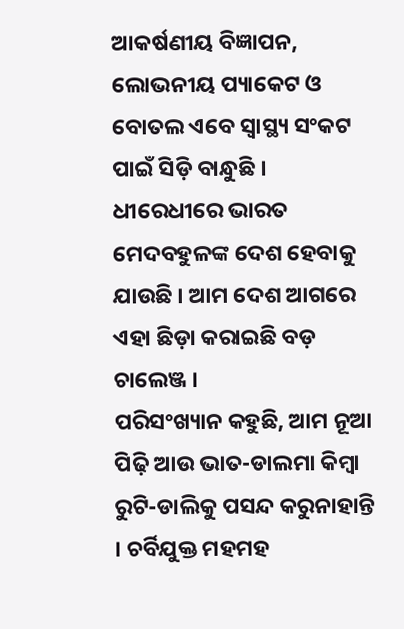ଆକର୍ଷଣୀୟ ବିଜ୍ଞାପନ, ଲୋଭନୀୟ ପ୍ୟାକେଟ ଓ ବୋତଲ ଏବେ ସ୍ୱାସ୍ଥ୍ୟ ସଂକଟ ପାଇଁ ସିଡ଼ି ବାନ୍ଧୁଛି । ଧୀରେଧୀରେ ଭାରତ ମେଦବହୁଳଙ୍କ ଦେଶ ହେବାକୁ ଯାଉଛି । ଆମ ଦେଶ ଆଗରେ ଏହା ଛିଡ଼ା କରାଇଛି ବଡ଼ ଚାଲେଞ୍ଜ ।
ପରିସଂଖ୍ୟାନ କହୁଛି, ଆମ ନୂଆ ପିଢ଼ି ଆଉ ଭାତ-ଡାଲମା କିମ୍ବା ରୁଟି-ଡାଲିକୁ ପସନ୍ଦ କରୁନାହାନ୍ତି । ଚର୍ବିଯୁକ୍ତ ମହମହ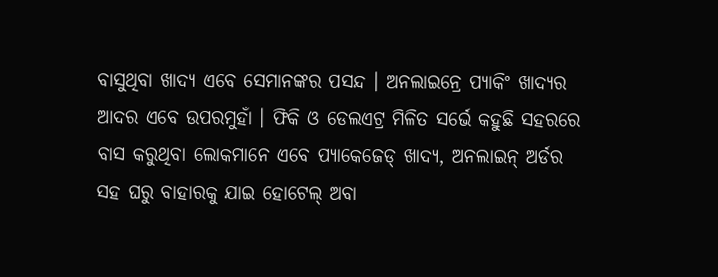ବାସୁଥିବା ଖାଦ୍ୟ ଏବେ ସେମାନଙ୍କର ପସନ୍ଦ । ଅନଲାଇନ୍ରେ ପ୍ୟାକିଂ ଖାଦ୍ୟର ଆଦର ଏବେ ଉପରମୁହାଁ । ଫିକି ଓ ଡେଲଏଟ୍ର ମିଳିତ ସର୍ଭେ କହୁଛି ସହରରେ ବାସ କରୁଥିବା ଲୋକମାନେ ଏବେ ପ୍ୟାକେଜେଡ୍ ଖାଦ୍ୟ, ଅନଲାଇନ୍ ଅର୍ଡର ସହ ଘରୁ ବାହାରକୁ ଯାଇ ହୋଟେଲ୍ ଅବା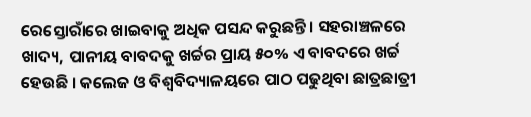ରେସ୍ତୋରାଁରେ ଖାଇବାକୁ ଅଧିକ ପସନ୍ଦ କରୁଛନ୍ତି । ସହରାଞ୍ଚଳରେ ଖାଦ୍ୟ, ପାନୀୟ ବାବଦକୁ ଖର୍ଚ୍ଚର ପ୍ରାୟ ୫୦% ଏ ବାବଦରେ ଖର୍ଚ୍ଚ ହେଉଛି । କଲେଜ ଓ ବିଶ୍ୱବିଦ୍ୟାଳୟରେ ପାଠ ପଢୁଥିବା ଛାତ୍ରଛାତ୍ରୀ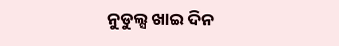ନୁଡୁଲ୍ସ ଖାଇ ଦିନ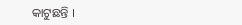କାଟୁଛନ୍ତି ।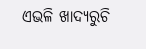ଏଭଳି ଖାଦ୍ୟରୁଚି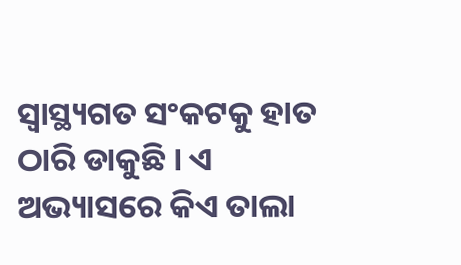ସ୍ୱାସ୍ଥ୍ୟଗତ ସଂକଟକୁ ହାତ ଠାରି ଡାକୁଛି । ଏ ଅଭ୍ୟାସରେ କିଏ ତାଲା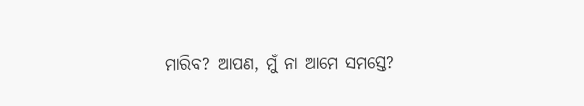ମାରିବ? ଆପଣ, ମୁଁ ନା ଆମେ ସମସ୍ତେ?